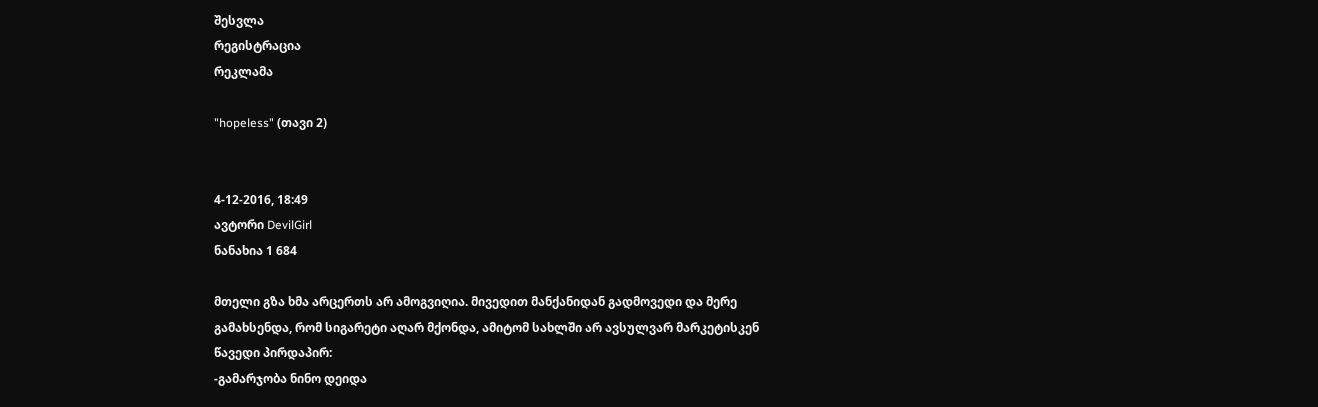შესვლა
რეგისტრაცია
რეკლამა

"hopeless" (თავი 2)


4-12-2016, 18:49
ავტორი DevilGirl
ნანახია 1 684

მთელი გზა ხმა არცერთს არ ამოგვიღია. მივედით მანქანიდან გადმოვედი და მერე გამახსენდა, რომ სიგარეტი აღარ მქონდა, ამიტომ სახლში არ ავსულვარ მარკეტისკენ წავედი პირდაპირ:
-გამარჯობა ნინო დეიდა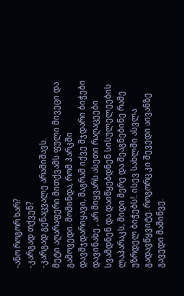-ანო როგორ ხარ?
-კარგად თქვენ?
-კარგად გენაცვალე არამიშავს.
მეტი აღარაფერი მითქვამს ფული მივეცი და გამოვედი. მომინდა, რომ პარკში დავმჯდარიყავი, მაგრამ იქვე მჯდარი ბიჭები დავინახე , არ მიყვარს ასეთი რაღაცეები სვამდნენ და დაიწყებდნენ სისულელეების ლაპარაკს, მიდი მერე და შეაგნებინე რამე უზრდელ ბიჭებს!. ისევ სახლში ასვლა გადავწყვიტე. როგორც კი შევედი აივანზე გავედი მაშინვე.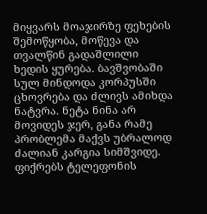მიყვარს მოაჯირზე ფეხების შემოწყობა, მოწევა და თვალწინ გადაშლილი ხედის ყურება. ბავშვობაში სულ მინდოდა კორპუსში ცხოვრება და ძლივს ამიხდა ნატვრა. ნეტა ნინა არ მოვიდეს ჯერ, განა რამე პრობლემა მაქვს უბრალოდ ძალიან კარგია სიმშვიდე. ფიქრებს ტელეფონის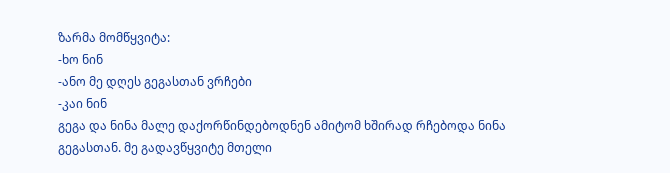ზარმა მომწყვიტა:
-ხო ნინ
-ანო მე დღეს გეგასთან ვრჩები
-კაი ნინ
გეგა და ნინა მალე დაქორწინდებოდნენ ამიტომ ხშირად რჩებოდა ნინა გეგასთან. მე გადავწყვიტე მთელი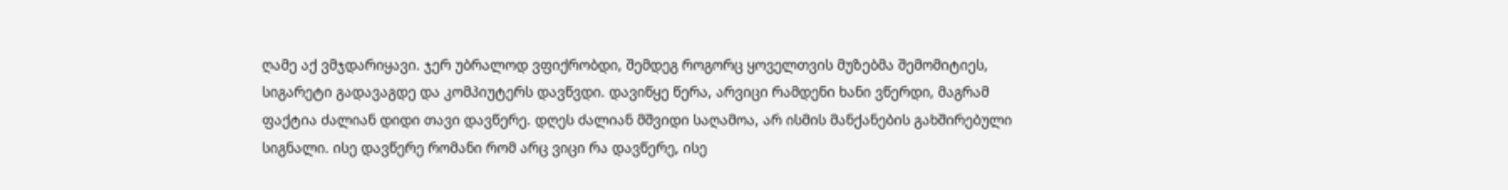ღამე აქ ვმჯდარიყავი. ჯერ უბრალოდ ვფიქრობდი, შემდეგ როგორც ყოველთვის მუზებმა შემომიტიეს, სიგარეტი გადავაგდე და კომპიუტერს დავწვდი. დავიწყე წერა, არვიცი რამდენი ხანი ვწერდი, მაგრამ ფაქტია ძალიან დიდი თავი დავწერე. დღეს ძალიან მშვიდი საღამოა, არ ისმის მანქანების გახშირებული სიგნალი. ისე დავწერე რომანი რომ არც ვიცი რა დავწერე, ისე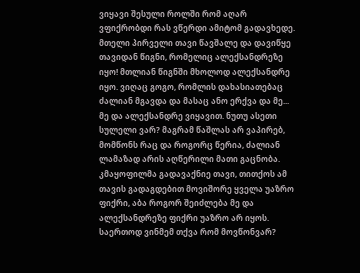ვიყავი შესული როლში რომ აღარ ვფიქრობდი რას ვწერდი ამიტომ გადავხედე. მთელი პირველი თავი წავშალე და დავიწყე თავიდან წიგნი, რომელიც ალექსანდრეზე იყო! მთლიან წიგნში მხოლოდ ალექსანდრე იყო. ვიღაც გოგო, რომლის დახასიათებაც ძალიან მგავდა და მასაც ანო ერქვა და მე... მე და ალექსანდრე ვიყავით. ნუთუ ასეთი სულელი ვარ? მაგრამ წაშლას არ ვაპირებ, მომწონს რაც და როგორც წერია, ძალიან ლამაზად არის აღწერილი მათი გაცნობა. კმაყოფილმა გადავაქნიე თავი, თითქოს ამ თავის გადაგდებით მოვიშორე ყველა უაზრო ფიქრი, აბა როგორ შეიძლება მე და ალექსანდრეზე ფიქრი უაზრო არ იყოს. საერთოდ ვინმემ თქვა რომ მოვწონვარ?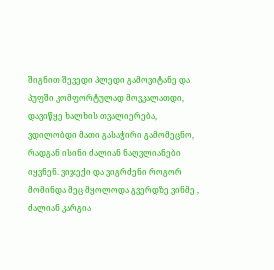შიგნით შევედი პლედი გამოვიტანე და პუფში კომფორტულად მოვკალათდი, დავიწყე ხალხის თვალიერება, ვდილობდი მათი გასაჭირი გამომეცნო, რადგან ისინი ძალიან ნაღვლიანები იყვნენ. ვიჯექი და ვიგრძენი როგორ მომინდა მეც მყოლოდა გვერდზე ვინმე , ძალიან კარგია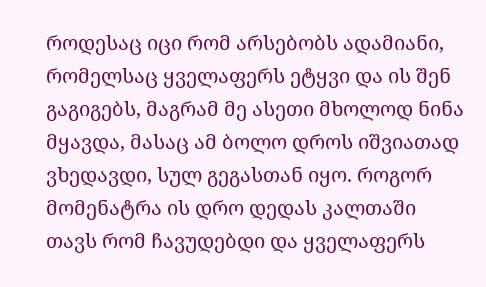როდესაც იცი რომ არსებობს ადამიანი, რომელსაც ყველაფერს ეტყვი და ის შენ გაგიგებს, მაგრამ მე ასეთი მხოლოდ ნინა მყავდა, მასაც ამ ბოლო დროს იშვიათად ვხედავდი, სულ გეგასთან იყო. როგორ მომენატრა ის დრო დედას კალთაში თავს რომ ჩავუდებდი და ყველაფერს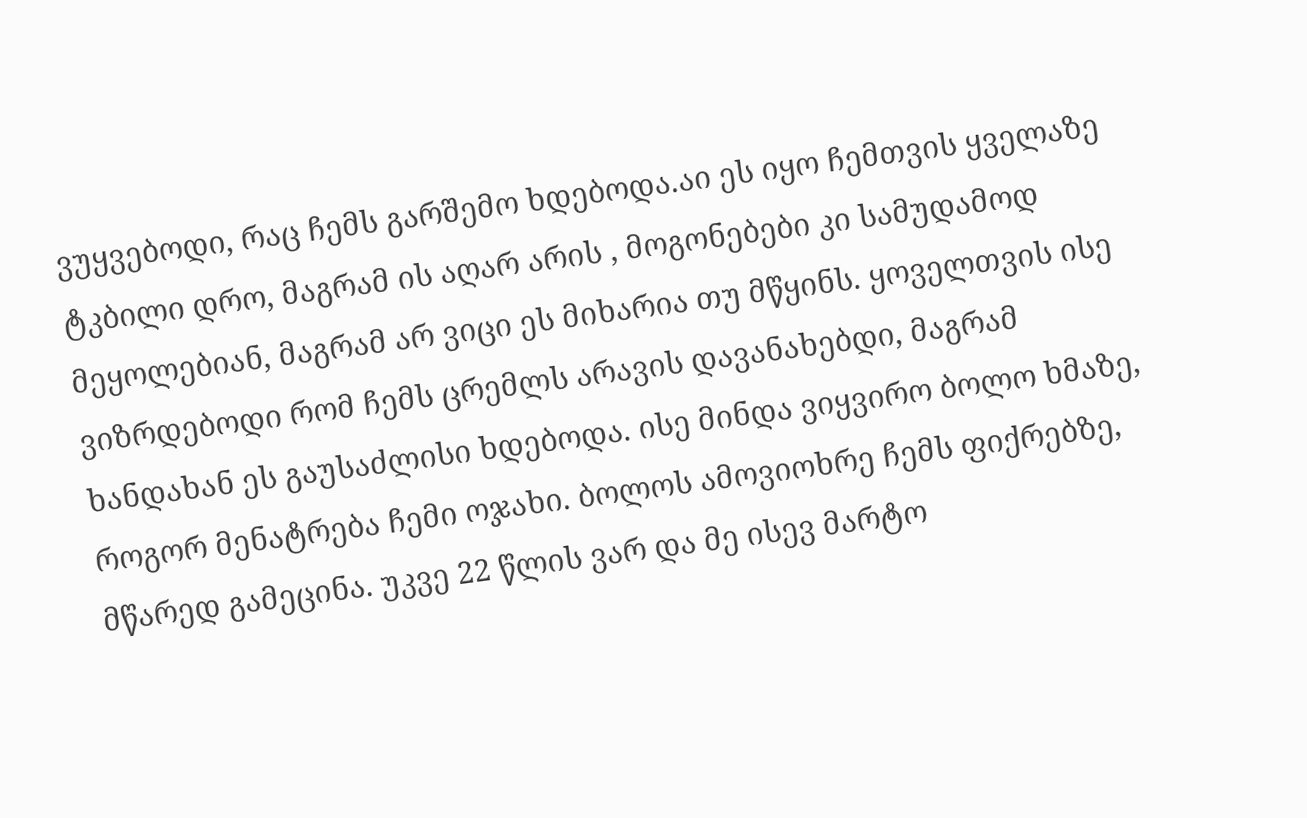ვუყვებოდი, რაც ჩემს გარშემო ხდებოდა.აი ეს იყო ჩემთვის ყველაზე ტკბილი დრო, მაგრამ ის აღარ არის , მოგონებები კი სამუდამოდ მეყოლებიან, მაგრამ არ ვიცი ეს მიხარია თუ მწყინს. ყოველთვის ისე ვიზრდებოდი რომ ჩემს ცრემლს არავის დავანახებდი, მაგრამ ხანდახან ეს გაუსაძლისი ხდებოდა. ისე მინდა ვიყვირო ბოლო ხმაზე, როგორ მენატრება ჩემი ოჯახი. ბოლოს ამოვიოხრე ჩემს ფიქრებზე, მწარედ გამეცინა. უკვე 22 წლის ვარ და მე ისევ მარტო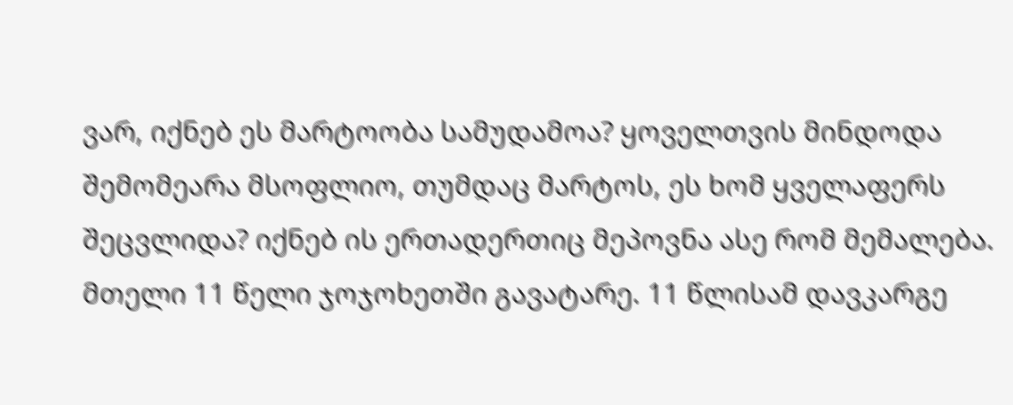ვარ, იქნებ ეს მარტოობა სამუდამოა? ყოველთვის მინდოდა შემომეარა მსოფლიო, თუმდაც მარტოს, ეს ხომ ყველაფერს შეცვლიდა? იქნებ ის ერთადერთიც მეპოვნა ასე რომ მემალება. მთელი 11 წელი ჯოჯოხეთში გავატარე. 11 წლისამ დავკარგე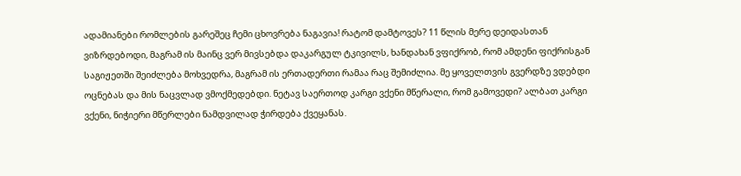ადამიანები რომლების გარეშეც ჩემი ცხოვრება ნაგავია! რატომ დამტოვეს? 11 წლის მერე დეიდასთან ვიზრდებოდი, მაგრამ ის მაინც ვერ მივსებდა დაკარგულ ტკივილს, ხანდახან ვფიქრობ, რომ ამდენი ფიქრისგან საგიჟეთში შეიძლება მოხვედრა, მაგრამ ის ერთადერთი რამაა რაც შემიძლია. მე ყოველთვის გვერდზე ვდებდი ოცნებას და მის ნაცვლად ვმოქმედებდი. ნეტავ საერთოდ კარგი ვქენი მწერალი, რომ გამოვედი? ალბათ კარგი ვქენი, ნიჭიერი მწერლები ნამდვილად ჭირდება ქვეყანას.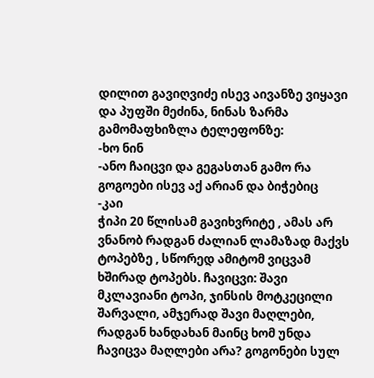დილით გავიღვიძე ისევ აივანზე ვიყავი და პუფში მეძინა, ნინას ზარმა გამომაფხიზლა ტელეფონზე:
-ხო ნინ
-ანო ჩაიცვი და გეგასთან გამო რა გოგოები ისევ აქ არიან და ბიჭებიც
-კაი
ჭიპი 20 წლისამ გავიხვრიტე , ამას არ ვნანობ რადგან ძალიან ლამაზად მაქვს ტოპებზე , სწორედ ამიტომ ვიცვამ ხშირად ტოპებს. ჩავიცვი: შავი მკლავიანი ტოპი, ჯინსის მოტკეცილი შარვალი, ამჯერად შავი მაღლები, რადგან ხანდახან მაინც ხომ უნდა ჩავიცვა მაღლები არა? გოგონები სულ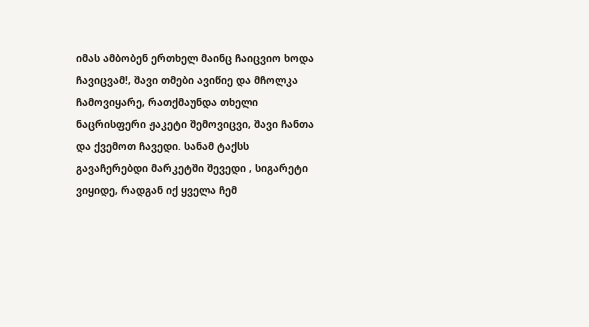იმას ამბობენ ერთხელ მაინც ჩაიცვიო ხოდა ჩავიცვამ!, შავი თმები ავიწიე და მჩოლკა ჩამოვიყარე, რათქმაუნდა თხელი ნაცრისფერი ჟაკეტი შემოვიცვი, შავი ჩანთა და ქვემოთ ჩავედი. სანამ ტაქსს გავაჩერებდი მარკეტში შევედი , სიგარეტი ვიყიდე, რადგან იქ ყველა ჩემ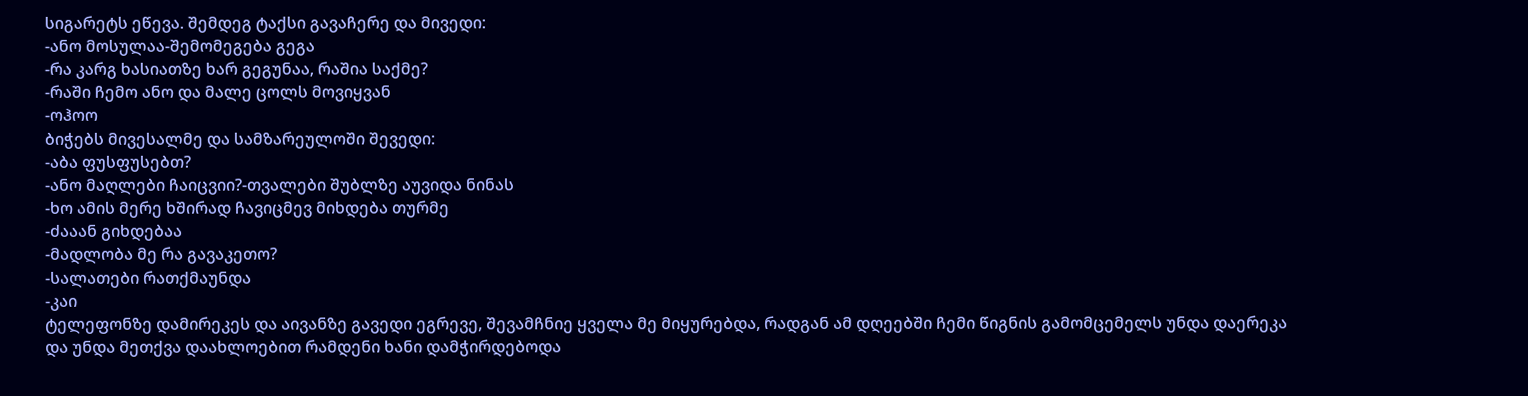სიგარეტს ეწევა. შემდეგ ტაქსი გავაჩერე და მივედი:
-ანო მოსულაა-შემომეგება გეგა
-რა კარგ ხასიათზე ხარ გეგუნაა, რაშია საქმე?
-რაში ჩემო ანო და მალე ცოლს მოვიყვან
-ოჰოო
ბიჭებს მივესალმე და სამზარეულოში შევედი:
-აბა ფუსფუსებთ?
-ანო მაღლები ჩაიცვიი?-თვალები შუბლზე აუვიდა ნინას
-ხო ამის მერე ხშირად ჩავიცმევ მიხდება თურმე
-ძააან გიხდებაა
-მადლობა მე რა გავაკეთო?
-სალათები რათქმაუნდა
-კაი
ტელეფონზე დამირეკეს და აივანზე გავედი ეგრევე, შევამჩნიე ყველა მე მიყურებდა, რადგან ამ დღეებში ჩემი წიგნის გამომცემელს უნდა დაერეკა და უნდა მეთქვა დაახლოებით რამდენი ხანი დამჭირდებოდა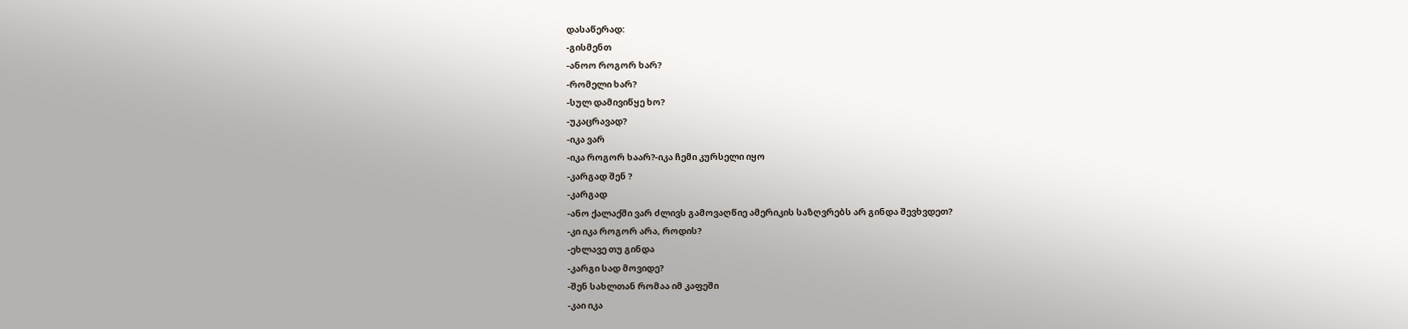დასაწერად:
-გისმენთ
-ანოო როგორ ხარ?
-რომელი ხარ?
-სულ დამივიწყე ხო?
-უკაცრავად?
-იკა ვარ
-იკა როგორ ხაარ?-იკა ჩემი კურსელი იყო
-კარგად შენ ?
-კარგად
-ანო ქალაქში ვარ ძლივს გამოვაღწიე ამერიკის საზღვრებს არ გინდა შევხვდეთ?
-კი იკა როგორ არა, როდის?
-ეხლავე თუ გინდა
-კარგი სად მოვიდე?
-შენ სახლთან რომაა იმ კაფეში
-კაი იკა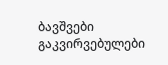ბავშვები გაკვირვებულები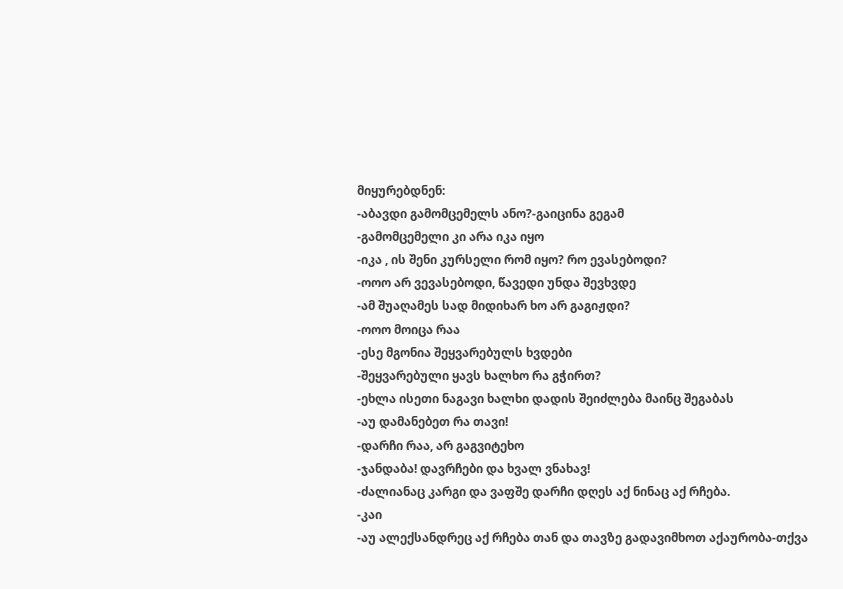მიყურებდნენ:
-აბავდი გამომცემელს ანო?-გაიცინა გეგამ
-გამომცემელი კი არა იკა იყო
-იკა , ის შენი კურსელი რომ იყო? რო ევასებოდი?
-ოოო არ ვევასებოდი, წავედი უნდა შევხვდე
-ამ შუაღამეს სად მიდიხარ ხო არ გაგიჟდი?
-ოოო მოიცა რაა
-ესე მგონია შეყვარებულს ხვდები
-შეყვარებული ყავს ხალხო რა გჭირთ?
-ეხლა ისეთი ნაგავი ხალხი დადის შეიძლება მაინც შეგაბას
-აუ დამანებეთ რა თავი!
-დარჩი რაა, არ გაგვიტეხო
-ჯანდაბა! დავრჩები და ხვალ ვნახავ!
-ძალიანაც კარგი და ვაფშე დარჩი დღეს აქ ნინაც აქ რჩება.
-კაი
-აუ ალექსანდრეც აქ რჩება თან და თავზე გადავიმხოთ აქაურობა-თქვა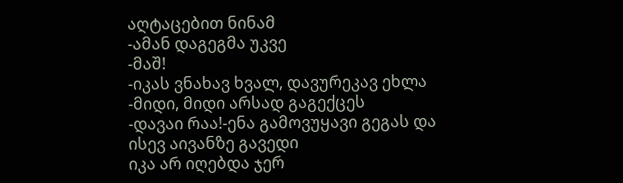აღტაცებით ნინამ
-ამან დაგეგმა უკვე
-მაშ!
-იკას ვნახავ ხვალ, დავურეკავ ეხლა
-მიდი, მიდი არსად გაგექცეს
-დავაი რაა!-ენა გამოვუყავი გეგას და ისევ აივანზე გავედი
იკა არ იღებდა ჯერ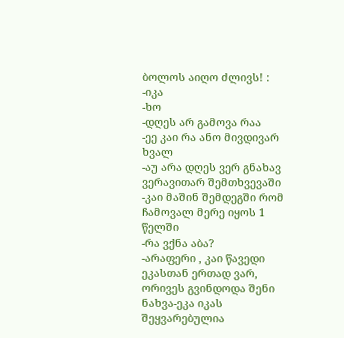ბოლოს აიღო ძლივს! :
-იკა
-ხო
-დღეს არ გამოვა რაა
-ეე კაი რა ანო მივდივარ ხვალ
-აუ არა დღეს ვერ გნახავ ვერავითარ შემთხვევაში
-კაი მაშინ შემდეგში რომ ჩამოვალ მერე იყოს 1 წელში
-რა ვქნა აბა?
-არაფერი , კაი წავედი ეკასთან ერთად ვარ, ორივეს გვინდოდა შენი ნახვა-ეკა იკას შეყვარებულია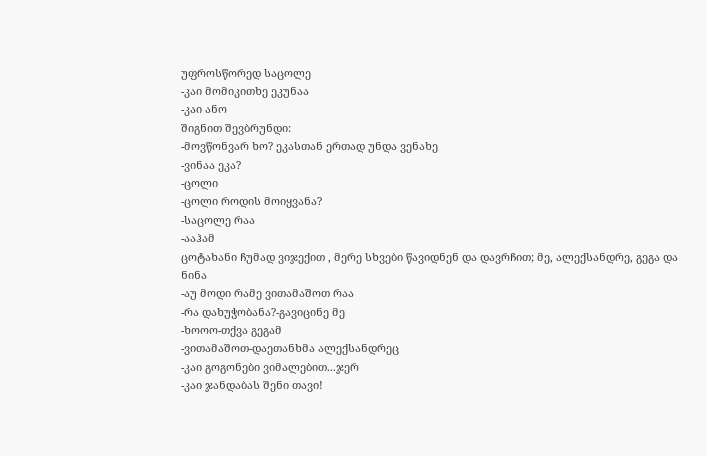უფროსწორედ საცოლე
-კაი მომიკითხე ეკუნაა
-კაი ანო
შიგნით შევბრუნდი:
-მოვწონვარ ხო? ეკასთან ერთად უნდა ვენახე
-ვინაა ეკა?
-ცოლი
-ცოლი როდის მოიყვანა?
-საცოლე რაა
-ააჰამ
ცოტახანი ჩუმად ვიჯექით , მერე სხვები წავიდნენ და დავრჩით; მე, ალექსანდრე, გეგა და ნინა
-აუ მოდი რამე ვითამაშოთ რაა
-რა დახუჭობანა?-გავიცინე მე
-ხოოო-თქვა გეგამ
-ვითამაშოთ-დაეთანხმა ალექსანდრეც
-კაი გოგონები ვიმალებით...ჯერ
-კაი ჯანდაბას შენი თავი!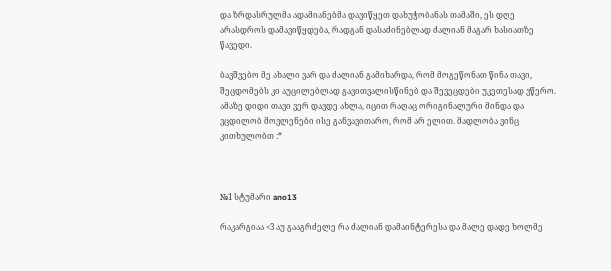და ზრდასრულმა ადამიანებმა დავიწყეთ დახუჭობანას თამაში, ეს დღე არასდროს დამავიწყდება, რადგან დასაძინებლად ძალიან მაგარ ხასიათზე წავედი.

ბავშვებო მე ახალი ვარ და ძალიან გამიხარდა, რომ მოგეწონათ წინა თავი, შეცდომებს კი აუცილებლად გავითვალისწინებ და შევეცდები უკეთესად ვწერო. ამაზე დიდი თავი ვერ დავდე ახლა, იცით რაღაც ორიგინალური მინდა და ვცდილობ მოვლენები ისე განვავითარო, რომ არ ელით. მადლობა ვინც კითხულობთ :*



№1 სტუმარი ano13

რაკარგიაა <3 აუ გააგრძელე რა ძალიან დამაინტერესა და მალე დადე ხოლმე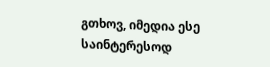გთხოვ, იმედია ესე საინტერესოდ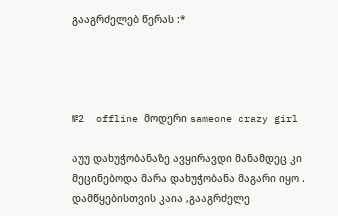გააგრძელებ წერას :*




№2  offline მოდერი sameone crazy girl

აუუ დახუჭობანაზე ავყირავდი მანამდეც კი მეცინებოდა მარა დახუჭობანა მაგარი იყო . დამწყებისთვის კაია ,გააგრძელე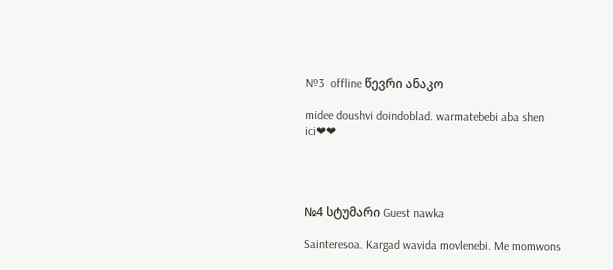№3  offline წევრი ანაკო

midee doushvi doindoblad. warmatebebi aba shen ici❤❤




№4 სტუმარი Guest nawka

Sainteresoa. Kargad wavida movlenebi. Me momwons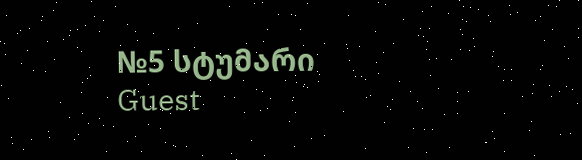№5 სტუმარი Guest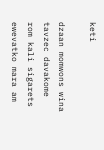keti

dzaan momwons wina tavzec davakome rom kali sigarets ewevatko mara am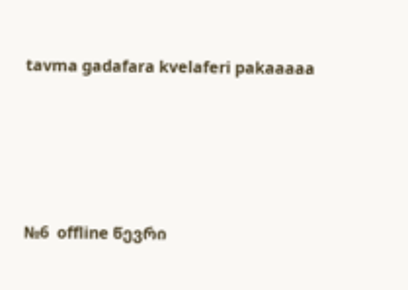tavma gadafara kvelaferi pakaaaaa




№6  offline წევრი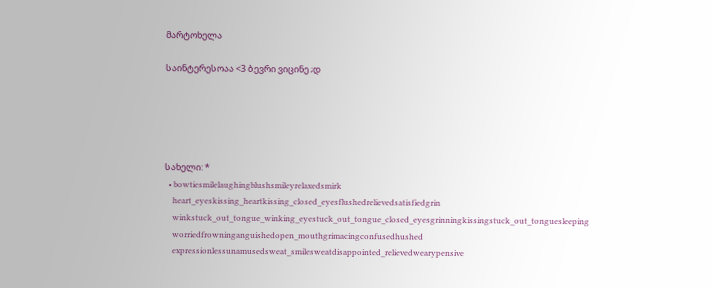მარტოხელა

საინტერესოაა <3 ბევრი ვიცინე ;დ





სახელი: *
  • bowtiesmilelaughingblushsmileyrelaxedsmirk
    heart_eyeskissing_heartkissing_closed_eyesflushedrelievedsatisfiedgrin
    winkstuck_out_tongue_winking_eyestuck_out_tongue_closed_eyesgrinningkissingstuck_out_tonguesleeping
    worriedfrowninganguishedopen_mouthgrimacingconfusedhushed
    expressionlessunamusedsweat_smilesweatdisappointed_relievedwearypensive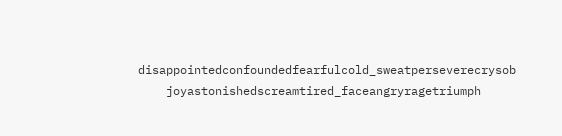disappointedconfoundedfearfulcold_sweatperseverecrysob
    joyastonishedscreamtired_faceangryragetriumph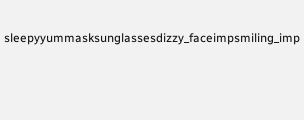sleepyyummasksunglassesdizzy_faceimpsmiling_imp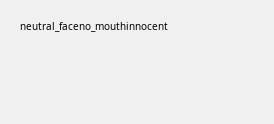neutral_faceno_mouthinnocent